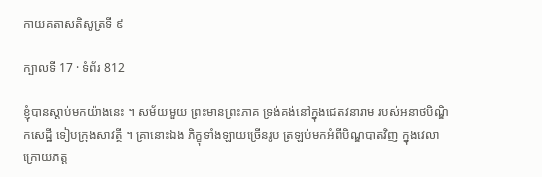កាយគតាសតិសូត្រទី ៩

ក្បាលទី 17 · ទំព័រ 812

ខ្ញុំបានស្តាប់មកយ៉ាងនេះ ។ សម័យមួយ ព្រះមានព្រះភាគ ទ្រង់គង់នៅក្នុងជេតវនារាម របស់អនាថបិណ្ឌិកសេដ្ឋី ទៀបក្រុងសាវត្ថី ។ គ្រានោះឯង ភិក្ខុទាំងឡាយច្រើនរូប ត្រឡប់មកអំពីបិណ្ឌបាតវិញ ក្នុងវេលា ក្រោយភត្ត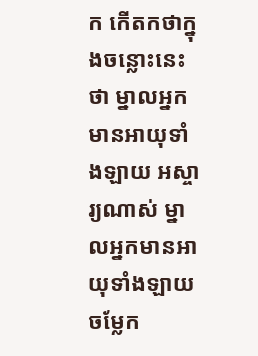ក កើតកថាក្នុងចន្លោះនេះថា ម្នាលអ្នកមានអាយុទាំងឡាយ អស្ចារ្យណាស់ ម្នាលអ្នកមានអាយុទាំងឡាយ ចម្លែក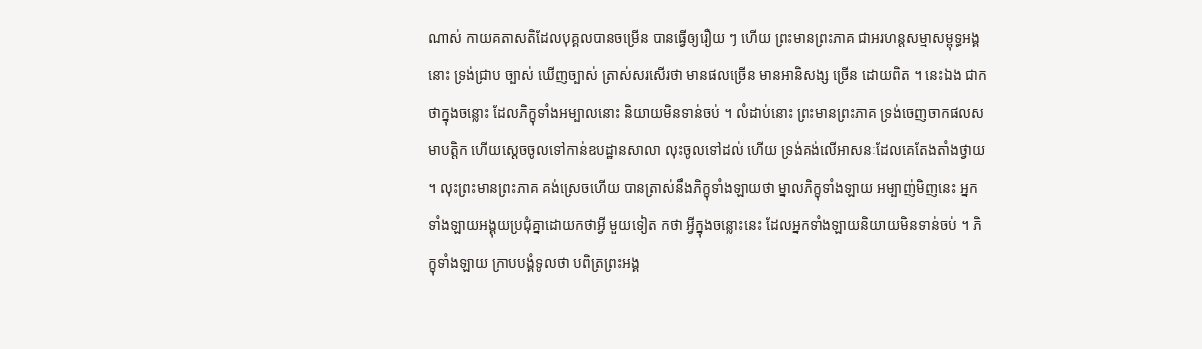ណាស់ កាយគតាសតិដែលបុគ្គលបានចម្រើន បានធ្វើឲ្យរឿយ ៗ ហើយ ព្រះមានព្រះភាគ ជាអរហន្តសម្មាសម្ពុទ្ធអង្គនោះ ទ្រង់ជ្រាប ច្បាស់ ឃើញច្បាស់ ត្រាស់សរសើរថា មានផលច្រើន មានអានិសង្ស ច្រើន ដោយពិត ។ នេះឯង ជាកថាក្នុងចន្លោះ ដែលភិក្ខុទាំងអម្បាលនោះ និយាយមិនទាន់ចប់ ។ លំដាប់នោះ ព្រះមានព្រះភាគ ទ្រង់ចេញចាកផលសមាបត្តិក ហើយស្តេចចូលទៅកាន់ឧបដ្ឋានសាលា លុះចូលទៅដល់ ហើយ ទ្រង់គង់លើអាសនៈដែលគេតែងតាំងថ្វាយ ។ លុះព្រះមានព្រះភាគ គង់ស្រេចហើយ បានត្រាស់នឹងភិក្ខុទាំងឡាយថា ម្នាលភិក្ខុទាំងឡាយ អម្បាញ់មិញនេះ អ្នកទាំងឡាយអង្គុយប្រជុំគ្នាដោយកថាអ្វី មួយទៀត កថា អ្វីក្នុងចន្លោះនេះ ដែលអ្នកទាំងឡាយនិយាយមិនទាន់ចប់ ។ ភិក្ខុទាំងឡាយ ក្រាបបង្គំទូលថា បពិត្រព្រះអង្គ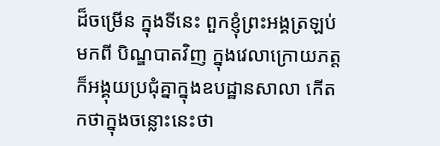ដ៏ចម្រើន ក្នុងទីនេះ ពួកខ្ញុំព្រះអង្គត្រឡប់មកពី បិណ្ឌបាតវិញ ក្នុងវេលាក្រោយភត្ត ក៏អង្គុយប្រជុំគ្នាក្នុងឧបដ្ឋានសាលា កើត កថាក្នុងចន្លោះនេះថា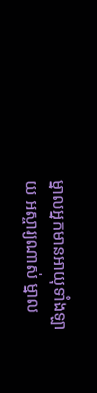ម្នាលអ្នកមានអាយុទាំងឡាយ អស្ចារ្យណាស់ ម្នាល